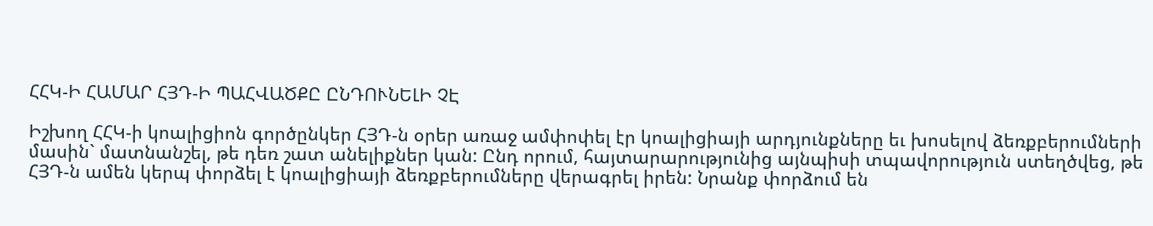ՀՀԿ-Ի ՀԱՄԱՐ ՀՅԴ-Ի ՊԱՀՎԱԾՔԸ ԸՆԴՈՒՆԵԼԻ ՉԷ

Իշխող ՀՀԿ-ի կոալիցիոն գործընկեր ՀՅԴ-ն օրեր առաջ ամփոփել էր կոալիցիայի արդյունքները եւ խոսելով ձեռքբերումների մասին` մատնանշել, թե դեռ շատ անելիքներ կան: Ընդ որում, հայտարարությունից այնպիսի տպավորություն ստեղծվեց, թե ՀՅԴ-ն ամեն կերպ փորձել է կոալիցիայի ձեռքբերումները վերագրել իրեն: Նրանք փորձում են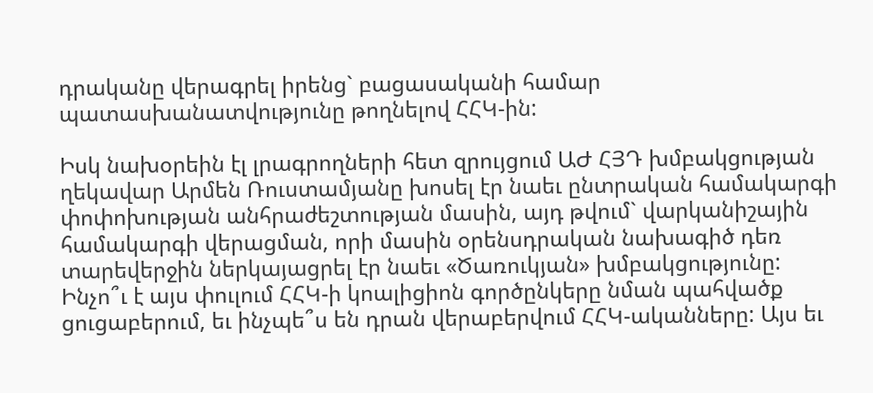դրականը վերագրել իրենց` բացասականի համար պատասխանատվությունը թողնելով ՀՀԿ-ին:

Իսկ նախօրեին էլ լրագրողների հետ զրույցում ԱԺ ՀՅԴ խմբակցության ղեկավար Արմեն Ռուստամյանը խոսել էր նաեւ ընտրական համակարգի փոփոխության անհրաժեշտության մասին, այդ թվում` վարկանիշային համակարգի վերացման, որի մասին օրենսդրական նախագիծ դեռ տարեվերջին ներկայացրել էր նաեւ «Ծառուկյան» խմբակցությունը:
Ինչո՞ւ է այս փուլում ՀՀԿ-ի կոալիցիոն գործընկերը նման պահվածք ցուցաբերում, եւ ինչպե՞ս են դրան վերաբերվում ՀՀԿ-ականները: Այս եւ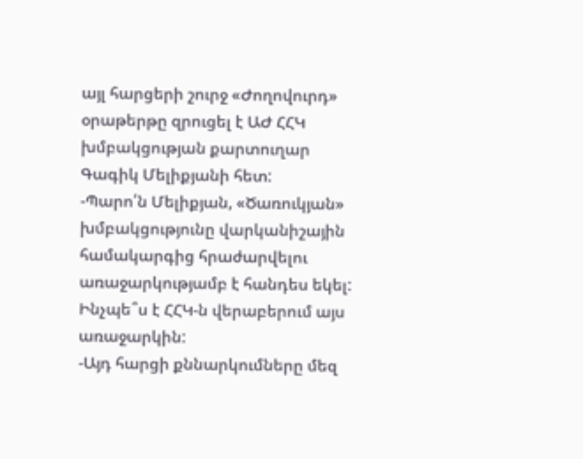այլ հարցերի շուրջ «Ժողովուրդ» օրաթերթը զրուցել է ԱԺ ՀՀԿ խմբակցության քարտուղար Գագիկ Մելիքյանի հետ:
-Պարո՛ն Մելիքյան, «Ծառուկյան» խմբակցությունը վարկանիշային համակարգից հրաժարվելու առաջարկությամբ է հանդես եկել: Ինչպե՞ս է ՀՀԿ-ն վերաբերում այս առաջարկին:
-Այդ հարցի քննարկումները մեզ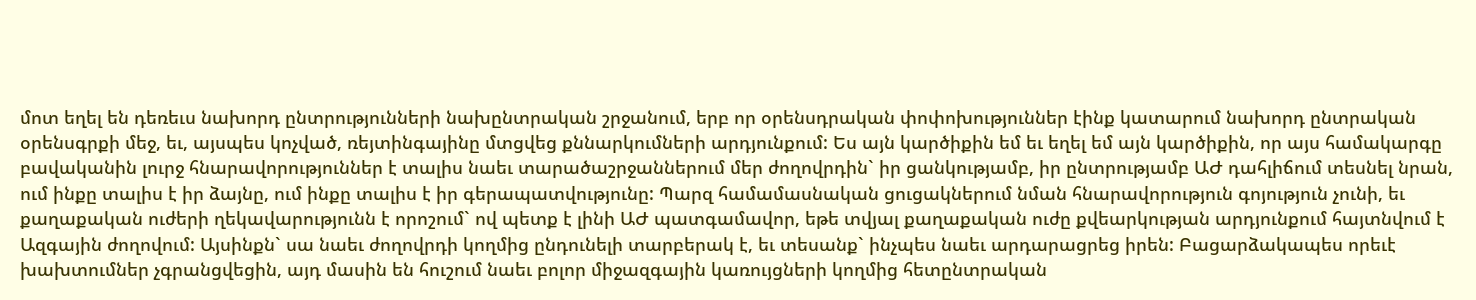մոտ եղել են դեռեւս նախորդ ընտրությունների նախընտրական շրջանում, երբ որ օրենսդրական փոփոխություններ էինք կատարում նախորդ ընտրական օրենսգրքի մեջ, եւ, այսպես կոչված, ռեյտինգայինը մտցվեց քննարկումների արդյունքում: Ես այն կարծիքին եմ եւ եղել եմ այն կարծիքին, որ այս համակարգը բավականին լուրջ հնարավորություններ է տալիս նաեւ տարածաշրջաններում մեր ժողովրդին` իր ցանկությամբ, իր ընտրությամբ ԱԺ դահլիճում տեսնել նրան, ում ինքը տալիս է իր ձայնը, ում ինքը տալիս է իր գերապատվությունը: Պարզ համամասնական ցուցակներում նման հնարավորություն գոյություն չունի, եւ քաղաքական ուժերի ղեկավարությունն է որոշում` ով պետք է լինի ԱԺ պատգամավոր, եթե տվյալ քաղաքական ուժը քվեարկության արդյունքում հայտնվում է Ազգային ժողովում: Այսինքն` սա նաեւ ժողովրդի կողմից ընդունելի տարբերակ է, եւ տեսանք` ինչպես նաեւ արդարացրեց իրեն: Բացարձակապես որեւէ խախտումներ չգրանցվեցին, այդ մասին են հուշում նաեւ բոլոր միջազգային կառույցների կողմից հետընտրական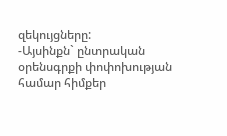զեկույցները:
-Այսինքն` ընտրական օրենսգրքի փոփոխության համար հիմքեր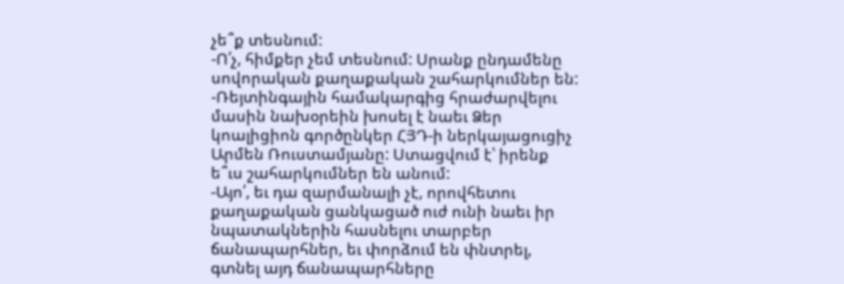չե՞ք տեսնում:
-Ո՛չ, հիմքեր չեմ տեսնում: Սրանք ընդամենը սովորական քաղաքական շահարկումներ են:
-Ռեյտինգային համակարգից հրաժարվելու մասին նախօրեին խոսել է նաեւ Ձեր կոալիցիոն գործընկեր ՀՅԴ-ի ներկայացուցիչ Արմեն Ռուստամյանը: Ստացվում է՝ իրենք ե՞ւս շահարկումներ են անում:
-Այո՛, եւ դա զարմանալի չէ, որովհետու քաղաքական ցանկացած ուժ ունի նաեւ իր նպատակներին հասնելու տարբեր ճանապարհներ, եւ փորձում են փնտրել, գտնել այդ ճանապարհները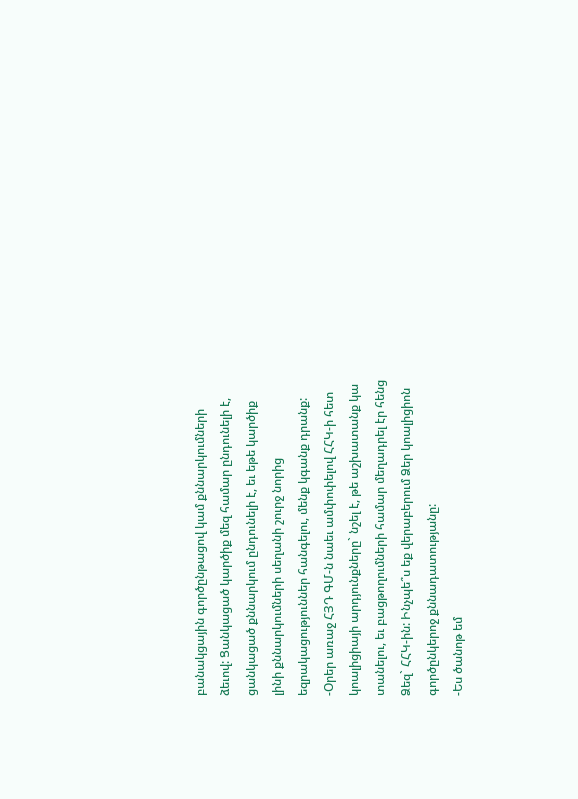բանակցային գործընթացով կամ քննարկումների ձեւով: Ցանկացած կարծիք մեզ համար ընդունելի է, ցանկացած քննարկում ընդունելի է, եւ եթե կարծիք լինի քննարկումների սեղանի շուրջ նորից եզրակացություններ հանգելու, մենք կգանք դրանք:
-Օրեր առաջ ՀՅԴ ԳՄ-ն նաեւ ամփոփելով ՀՀԿ-ի հետ կոալիցիայի արդյունքները` նշել է, թե աշխատանք կա տանելու, եւ բացթողումների համար մեղադրել էր հենց Ձեզ` ՀՀԿ-ին: Ինչպե՞ս եք վերաբերում Ձեր կոալիցիոն գործընկերոջ քննադատությանը:
-Ես ծանոթ եմ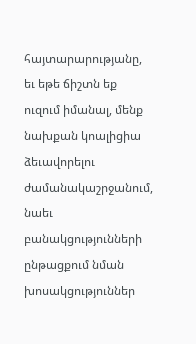հայտարարությանը, եւ եթե ճիշտն եք ուզում իմանալ, մենք նախքան կոալիցիա ձեւավորելու ժամանակաշրջանում, նաեւ բանակցությունների ընթացքում նման խոսակցություններ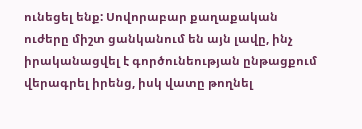ունեցել ենք: Սովորաբար քաղաքական ուժերը միշտ ցանկանում են այն լավը, ինչ իրականացվել է գործունեության ընթացքում վերագրել իրենց, իսկ վատը թողնել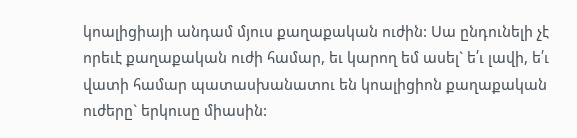կոալիցիայի անդամ մյուս քաղաքական ուժին: Սա ընդունելի չէ որեւէ քաղաքական ուժի համար, եւ կարող եմ ասել` ե՛ւ լավի, ե՛ւ վատի համար պատասխանատու են կոալիցիոն քաղաքական ուժերը` երկուսը միասին: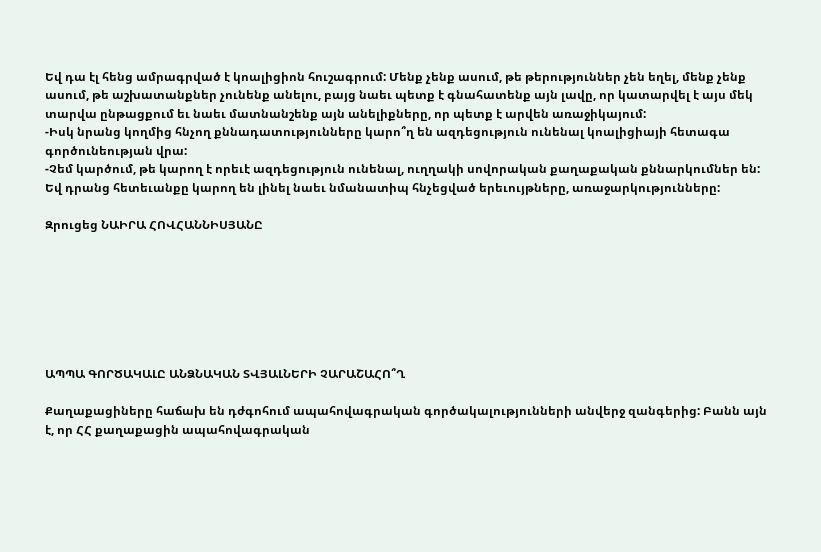Եվ դա էլ հենց ամրագրված է կոալիցիոն հուշագրում: Մենք չենք ասում, թե թերություններ չեն եղել, մենք չենք ասում, թե աշխատանքներ չունենք անելու, բայց նաեւ պետք է գնահատենք այն լավը, որ կատարվել է այս մեկ տարվա ընթացքում եւ նաեւ մատնանշենք այն անելիքները, որ պետք է արվեն առաջիկայում:
-Իսկ նրանց կողմից հնչող քննադատությունները կարո՞ղ են ազդեցություն ունենալ կոալիցիայի հետագա գործունեության վրա:
-Չեմ կարծում, թե կարող է որեւէ ազդեցություն ունենալ, ուղղակի սովորական քաղաքական քննարկումներ են: Եվ դրանց հետեւանքը կարող են լինել նաեւ նմանատիպ հնչեցված երեւույթները, առաջարկությունները:

Զրուցեց ՆԱԻՐԱ ՀՈՎՀԱՆՆԻՍՅԱՆԸ







ԱՊՊԱ ԳՈՐԾԱԿԱԼԸ ԱՆՁՆԱԿԱՆ ՏՎՅԱԼՆԵՐԻ ՉԱՐԱՇԱՀՈ՞Ղ

Քաղաքացիները հաճախ են դժգոհում ապահովագրական գործակալությունների անվերջ զանգերից: Բանն այն է, որ ՀՀ քաղաքացին ապահովագրական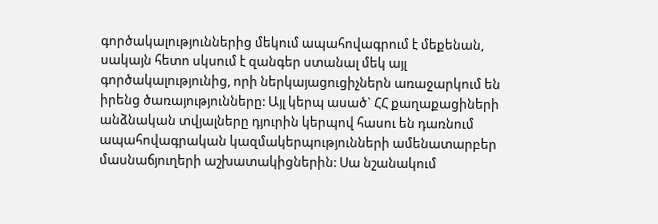գործակալություններից մեկում ապահովագրում է մեքենան, սակայն հետո սկսում է զանգեր ստանալ մեկ այլ գործակալությունից, որի ներկայացուցիչներն առաջարկում են իրենց ծառայությունները: Այլ կերպ ասած` ՀՀ քաղաքացիների անձնական տվյալները դյուրին կերպով հասու են դառնում ապահովագրական կազմակերպությունների ամենատարբեր մասնաճյուղերի աշխատակիցներին: Սա նշանակում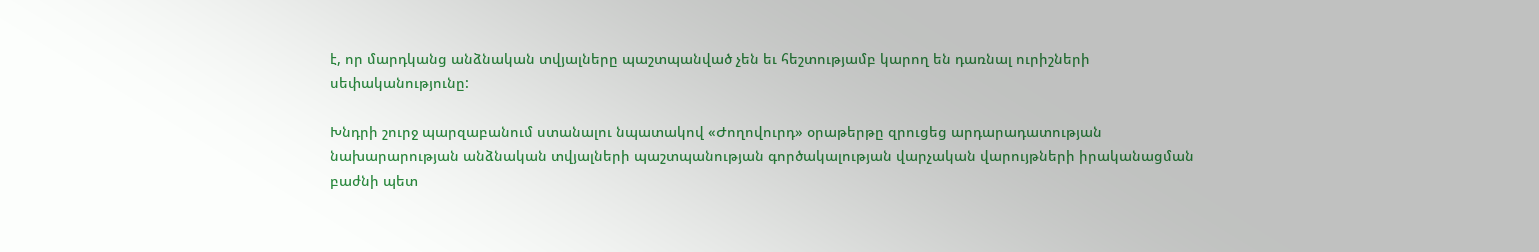է, որ մարդկանց անձնական տվյալները պաշտպանված չեն եւ հեշտությամբ կարող են դառնալ ուրիշների սեփականությունը:

Խնդրի շուրջ պարզաբանում ստանալու նպատակով «Ժողովուրդ» օրաթերթը զրուցեց արդարադատության նախարարության անձնական տվյալների պաշտպանության գործակալության վարչական վարույթների իրականացման բաժնի պետ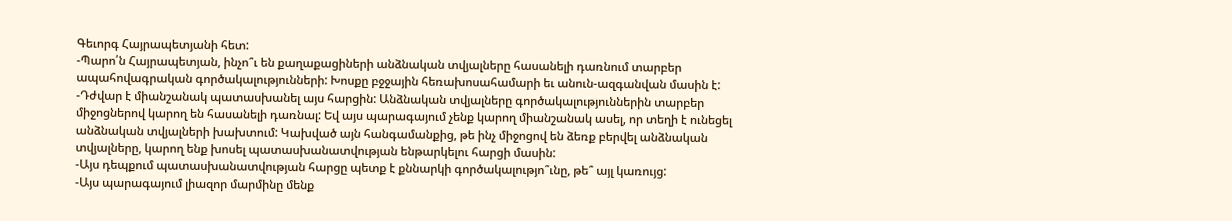Գեւորգ Հայրապետյանի հետ:
-Պարո՛ն Հայրապետյան, ինչո՞ւ են քաղաքացիների անձնական տվյալները հասանելի դառնում տարբեր ապահովագրական գործակալությունների: Խոսքը բջջային հեռախոսահամարի եւ անուն-ազգանվան մասին է:
-Դժվար է միանշանակ պատասխանել այս հարցին: Անձնական տվյալները գործակալություններին տարբեր միջոցներով կարող են հասանելի դառնալ: Եվ այս պարագայում չենք կարող միանշանակ ասել, որ տեղի է ունեցել անձնական տվյալների խախտում: Կախված այն հանգամանքից, թե ինչ միջոցով են ձեռք բերվել անձնական տվյալները, կարող ենք խոսել պատասխանատվության ենթարկելու հարցի մասին:
-Այս դեպքում պատասխանատվության հարցը պետք է քննարկի գործակալությո՞ւնը, թե՞ այլ կառույց:
-Այս պարագայում լիազոր մարմինը մենք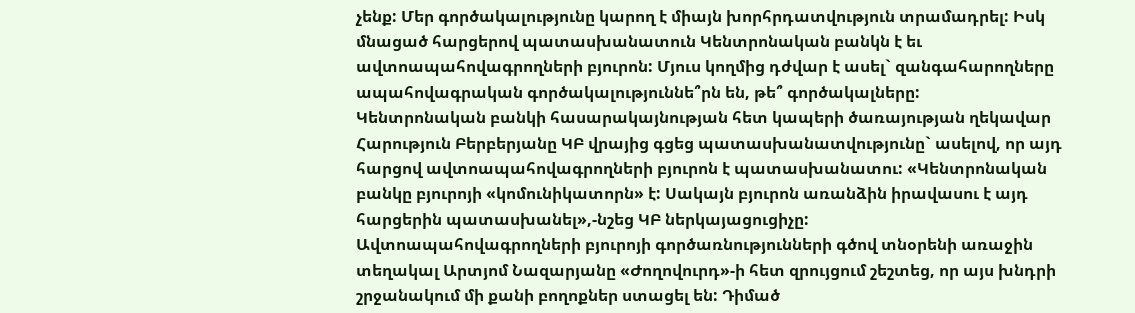չենք: Մեր գործակալությունը կարող է միայն խորհրդատվություն տրամադրել: Իսկ մնացած հարցերով պատասխանատուն Կենտրոնական բանկն է եւ ավտոապահովագրողների բյուրոն: Մյուս կողմից դժվար է ասել` զանգահարողները ապահովագրական գործակալություննե՞րն են, թե՞ գործակալները:
Կենտրոնական բանկի հասարակայնության հետ կապերի ծառայության ղեկավար Հարություն Բերբերյանը ԿԲ վրայից գցեց պատասխանատվությունը` ասելով, որ այդ հարցով ավտոապահովագրողների բյուրոն է պատասխանատու: «Կենտրոնական բանկը բյուրոյի «կոմունիկատորն» է: Սակայն բյուրոն առանձին իրավասու է այդ հարցերին պատասխանել»,-նշեց ԿԲ ներկայացուցիչը:
Ավտոապահովագրողների բյուրոյի գործառնությունների գծով տնօրենի առաջին տեղակալ Արտյոմ Նազարյանը «Ժողովուրդ»-ի հետ զրույցում շեշտեց, որ այս խնդրի շրջանակում մի քանի բողոքներ ստացել են: Դիմած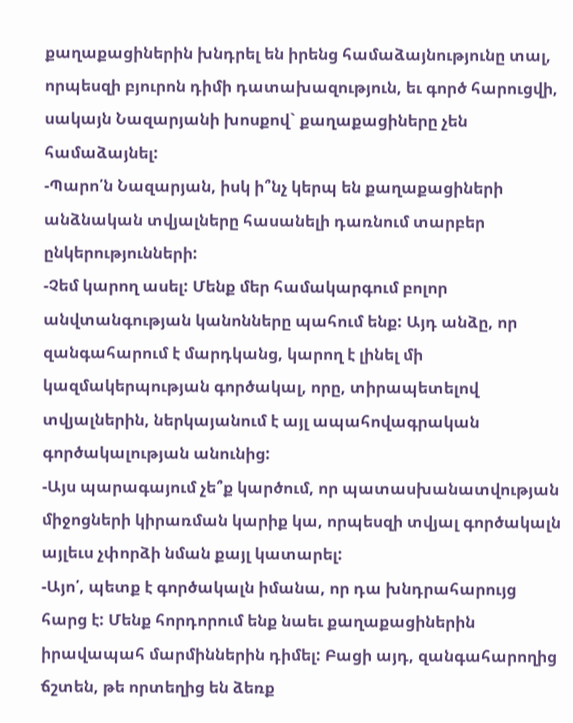քաղաքացիներին խնդրել են իրենց համաձայնությունը տալ, որպեսզի բյուրոն դիմի դատախազություն, եւ գործ հարուցվի, սակայն Նազարյանի խոսքով` քաղաքացիները չեն համաձայնել:
-Պարո՛ն Նազարյան, իսկ ի՞նչ կերպ են քաղաքացիների անձնական տվյալները հասանելի դառնում տարբեր ընկերությունների:
-Չեմ կարող ասել: Մենք մեր համակարգում բոլոր անվտանգության կանոնները պահում ենք: Այդ անձը, որ զանգահարում է մարդկանց, կարող է լինել մի կազմակերպության գործակալ, որը, տիրապետելով տվյալներին, ներկայանում է այլ ապահովագրական գործակալության անունից:
-Այս պարագայում չե՞ք կարծում, որ պատասխանատվության միջոցների կիրառման կարիք կա, որպեսզի տվյալ գործակալն այլեւս չփորձի նման քայլ կատարել:
-Այո՛, պետք է գործակալն իմանա, որ դա խնդրահարույց հարց է: Մենք հորդորում ենք նաեւ քաղաքացիներին իրավապահ մարմիններին դիմել: Բացի այդ, զանգահարողից ճշտեն, թե որտեղից են ձեռք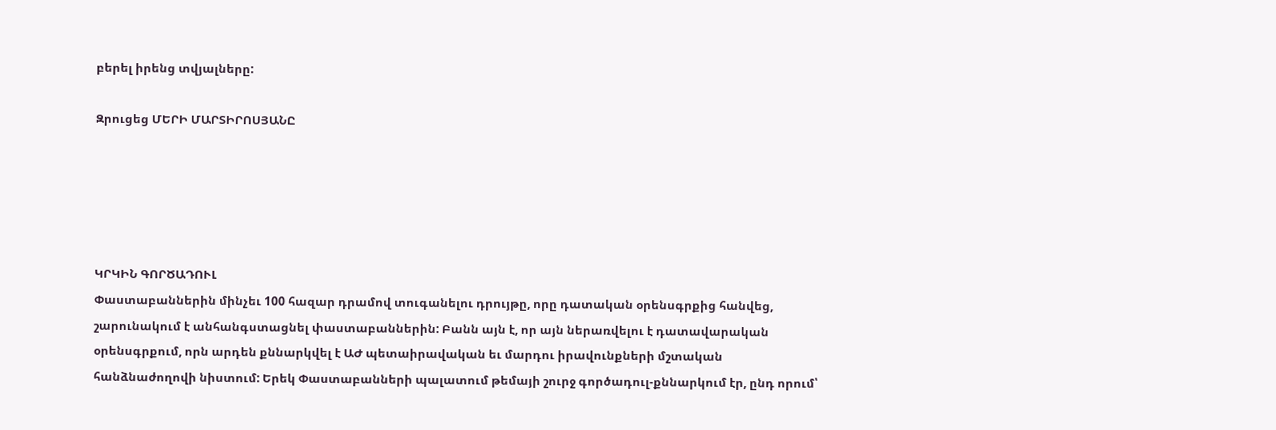բերել իրենց տվյալները:

Զրուցեց ՄԵՐԻ ՄԱՐՏԻՐՈՍՅԱՆԸ





ԿՐԿԻՆ ԳՈՐԾԱԴՈՒԼ
Փաստաբաններին մինչեւ 100 հազար դրամով տուգանելու դրույթը, որը դատական օրենսգրքից հանվեց, շարունակում է անհանգստացնել փաստաբաններին: Բանն այն է, որ այն ներառվելու է դատավարական օրենսգրքում, որն արդեն քննարկվել է ԱԺ պետաիրավական եւ մարդու իրավունքների մշտական հանձնաժողովի նիստում: Երեկ Փաստաբանների պալատում թեմայի շուրջ գործադուլ-քննարկում էր, ընդ որում՝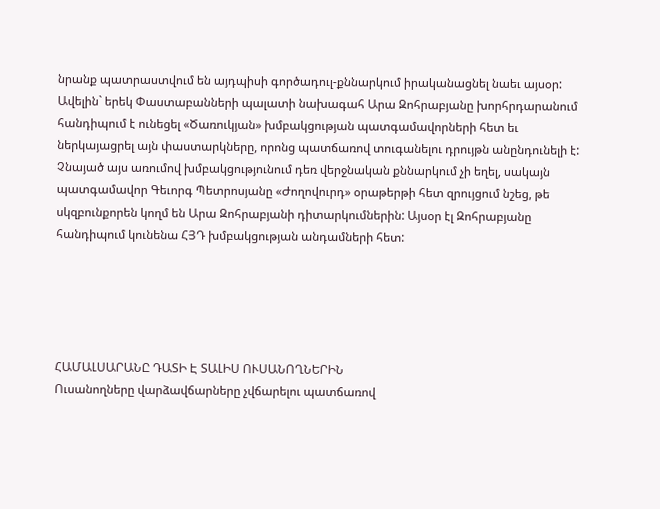նրանք պատրաստվում են այդպիսի գործադուլ-քննարկում իրականացնել նաեւ այսօր: Ավելին` երեկ Փաստաբանների պալատի նախագահ Արա Զոհրաբյանը խորհրդարանում հանդիպում է ունեցել «Ծառուկյան» խմբակցության պատգամավորների հետ եւ ներկայացրել այն փաստարկները, որոնց պատճառով տուգանելու դրույթն անընդունելի է: Չնայած այս առումով խմբակցությունում դեռ վերջնական քննարկում չի եղել, սակայն պատգամավոր Գեւորգ Պետրոսյանը «Ժողովուրդ» օրաթերթի հետ զրույցում նշեց, թե սկզբունքորեն կողմ են Արա Զոհրաբյանի դիտարկումներին: Այսօր էլ Զոհրաբյանը հանդիպում կունենա ՀՅԴ խմբակցության անդամների հետ:





ՀԱՄԱԼՍԱՐԱՆԸ ԴԱՏԻ Է ՏԱԼԻՍ ՈՒՍԱՆՈՂՆԵՐԻՆ
Ուսանողները վարձավճարները չվճարելու պատճառով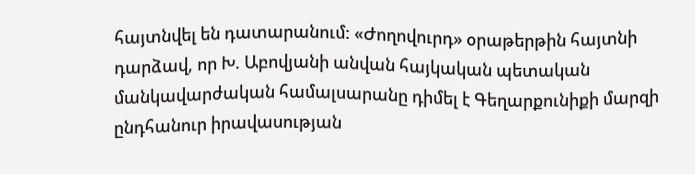հայտնվել են դատարանում: «Ժողովուրդ» օրաթերթին հայտնի դարձավ, որ Խ. Աբովյանի անվան հայկական պետական մանկավարժական համալսարանը դիմել է Գեղարքունիքի մարզի ընդհանուր իրավասության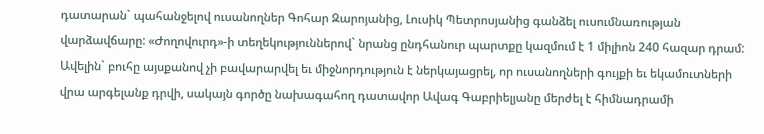դատարան` պահանջելով ուսանողներ Գոհար Զարոյանից, Լուսիկ Պետրոսյանից գանձել ուսումնառության վարձավճարը: «Ժողովուրդ»-ի տեղեկություններով` նրանց ընդհանուր պարտքը կազմում է 1 միլիոն 240 հազար դրամ: Ավելին` բուհը այսքանով չի բավարարվել եւ միջնորդություն է ներկայացրել, որ ուսանողների գույքի եւ եկամուտների վրա արգելանք դրվի, սակայն գործը նախագահող դատավոր Ավագ Գաբրիելյանը մերժել է հիմնադրամի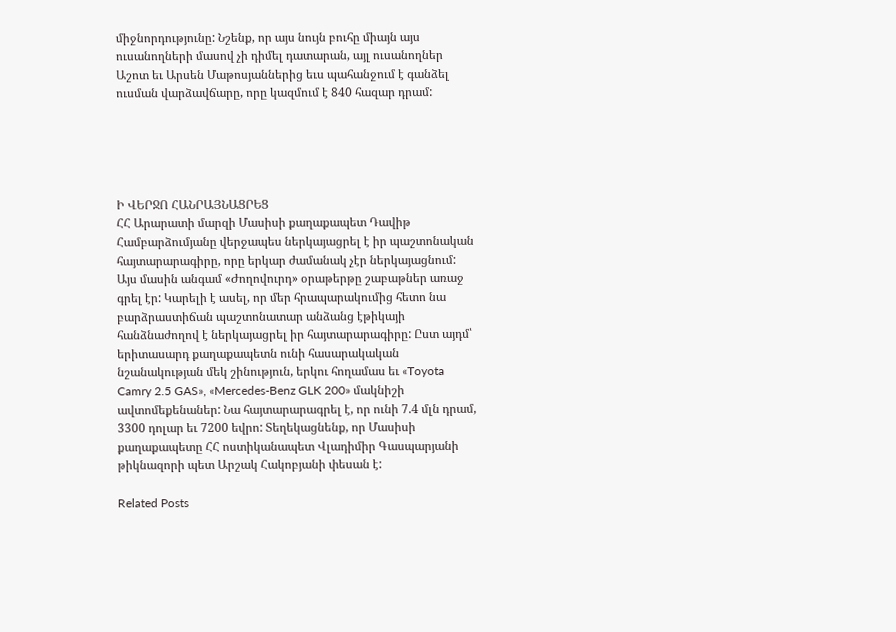միջնորդությունը: Նշենք, որ այս նույն բուհը միայն այս ուսանողների մասով չի դիմել դատարան, այլ ուսանողներ Աշոտ եւ Արսեն Մաթոսյաններից եւս պահանջում է գանձել ուսման վարձավճարը, որը կազմում է 840 հազար դրամ:





Ի ՎԵՐՋՈ ՀԱՆՐԱՅՆԱՑՐԵՑ
ՀՀ Արարատի մարզի Մասիսի քաղաքապետ Դավիթ Համբարձումյանը վերջապես ներկայացրել է իր պաշտոնական հայտարարագիրը, որը երկար ժամանակ չէր ներկայացնում: Այս մասին անգամ «Ժողովուրդ» օրաթերթը շաբաթներ առաջ գրել էր: Կարելի է ասել, որ մեր հրապարակումից հետո նա բարձրաստիճան պաշտոնատար անձանց էթիկայի հանձնաժողով է ներկայացրել իր հայտարարագիրը: Ըստ այդմ՝ երիտասարդ քաղաքապետն ունի հասարակական նշանակության մեկ շինություն, երկու հողամաս եւ «Toyota Camry 2.5 GAS», «Mercedes-Benz GLK 200» մակնիշի ավտոմեքենաներ: Նա հայտարարագրել է, որ ունի 7.4 մլն դրամ, 3300 դոլար եւ 7200 եվրո: Տեղեկացնենք, որ Մասիսի քաղաքապետը ՀՀ ոստիկանապետ Վլադիմիր Գասպարյանի թիկնազորի պետ Արշակ Հակոբյանի փեսան է:

Related Posts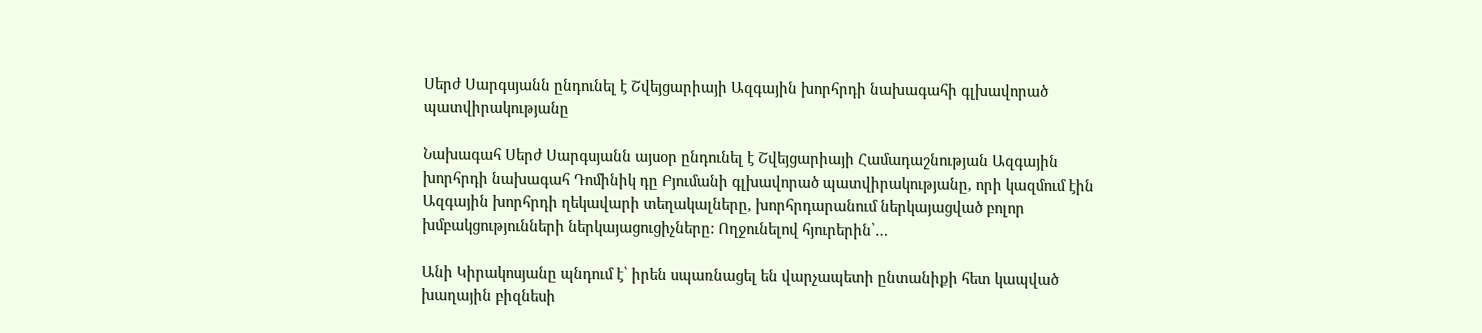Սերժ Սարգսյանն ընդունել է Շվեյցարիայի Ազգային խորհրդի նախագահի գլխավորած պատվիրակությանը

Նախագահ Սերժ Սարգսյանն այսօր ընդունել է Շվեյցարիայի Համադաշնության Ազգային խորհրդի նախագահ Դոմինիկ դը Բյումանի գլխավորած պատվիրակությանը, որի կազմում էին Ազգային խորհրդի ղեկավարի տեղակալները, խորհրդարանում ներկայացված բոլոր խմբակցությունների ներկայացուցիչները: Ողջունելով հյուրերին՝…

Անի Կիրակոսյանը պնդում է՝ իրեն սպառնացել են վարչապետի ընտանիքի հետ կապված խաղային բիզնեսի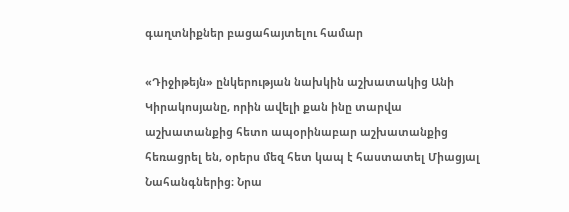գաղտնիքներ բացահայտելու համար

«Դիջիթեյն» ընկերության նախկին աշխատակից Անի Կիրակոսյանը, որին ավելի քան ինը տարվա աշխատանքից հետո ապօրինաբար աշխատանքից հեռացրել են, օրերս մեզ հետ կապ է հաստատել Միացյալ Նահանգներից։ Նրա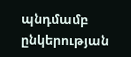պնդմամբ ընկերության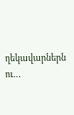ղեկավարներն ու…